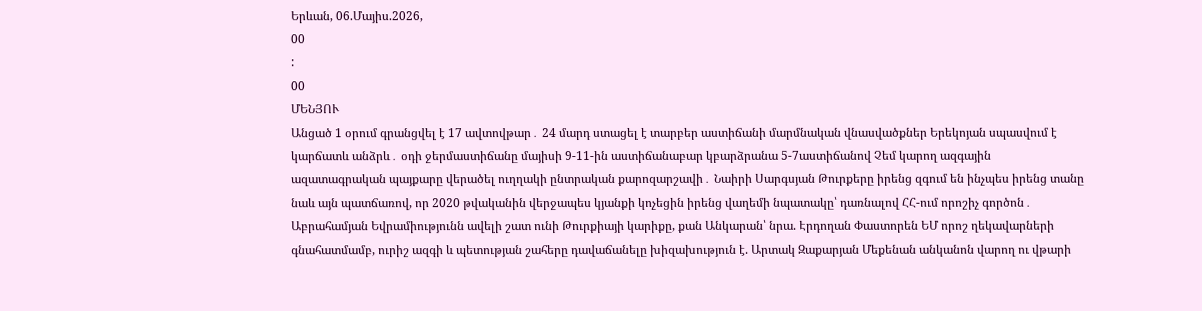Երևան, 06.Մայիս.2026,
00
:
00
ՄԵՆՅՈՒ
Անցած 1 օրում գրանցվել է 17 ավտովթար․ 24 մարդ ստացել է տարբեր աստիճանի մարմնական վնասվածքներ Երեկոյան սպասվում է կարճատև անձրև․ օդի ջերմաստիճանը մայիսի 9-11-ին աստիճանաբար կբարձրանա 5-7աստիճանով Չեմ կարող ազգային ազատագրական պայքարը վերածել ուղղակի ընտրական քարոզարշավի․ Նաիրի Սարգսյան Թուրքերը իրենց զգում են ինչպես իրենց տանը նաև այն պատճառով, որ 2020 թվականին վերջապես կյանքի կոչեցին իրենց վաղեմի նպատակը՝ դառնալով ՀՀ-ում որոշիչ գործոն․ Աբրահամյան Եվրամիությունն ավելի շատ ունի Թուրքիայի կարիքը, քան Անկարան՝ նրա. Էրդողան Փաստորեն ԵՄ որոշ ղեկավարների գնահատմամբ, ուրիշ ազգի և պետության շահերը դավաճանելը խիզախություն է. Արտակ Զաքարյան Մեքենան անկանոն վարող ու վթարի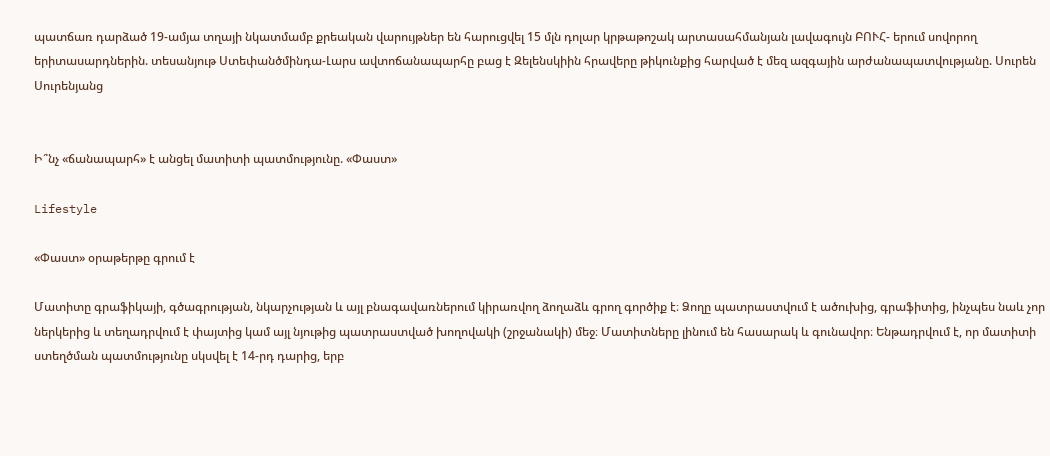պատճառ դարձած 19-ամյա տղայի նկատմամբ քրեական վարույթներ են հարուցվել 15 մլն դոլար կրթաթոշակ արտասահմանյան լավագույն ԲՈՒՀ- երում սովորող երիտասարդներին. տեսանյութ Ստեփանծմինդա-Լարս ավտոճանապարհը բաց է Զելենսկիին հրավերը թիկունքից հարված է մեզ ազգային արժանապատվությանը. Սուրեն Սուրենյանց


Ի՞նչ «ճանապարհ» է անցել մատիտի պատմությունը. «Փաստ»

Lifestyle

«Փաստ» օրաթերթը գրում է

Մատիտը գրաֆիկայի, գծագրության, նկարչության և այլ բնագավառներում կիրառվող ձողաձև գրող գործիք է։ Ձողը պատրաստվում է ածուխից, գրաֆիտից, ինչպես նաև չոր ներկերից և տեղադրվում է փայտից կամ այլ նյութից պատրաստված խողովակի (շրջանակի) մեջ։ Մատիտները լինում են հասարակ և գունավոր։ Ենթադրվում է, որ մատիտի ստեղծման պատմությունը սկսվել է 14-րդ դարից, երբ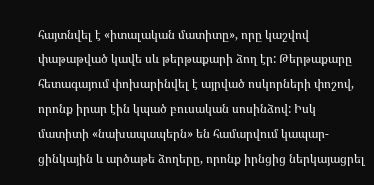հայտնվել է «իտալական մատիտը», որը կաշվով փաթաթված կավե սև թերթաքարի ձող էր: Թերթաքարը հետագայում փոխարինվել է այրված ոսկորների փոշով, որոնք իրար էին կպած բուսական սոսինձով: Իսկ մատիտի «նախապապերն» են համարվում կապար-ցինկային և արծաթե ձողերը, որոնք իրնցից ներկայացրել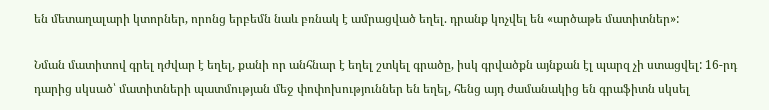են մետաղալարի կտորներ, որոնց երբեմն նաև բռնակ է ամրացված եղել. դրանք կոչվել են «արծաթե մատիտներ»:

Նման մատիտով գրել դժվար է եղել, քանի որ անհնար է եղել շտկել գրածը, իսկ գրվածքն այնքան էլ պարզ չի ստացվել: 16-րդ դարից սկսած՝ մատիտների պատմության մեջ փոփոխություններ են եղել, հենց այդ ժամանակից են գրաֆիտն սկսել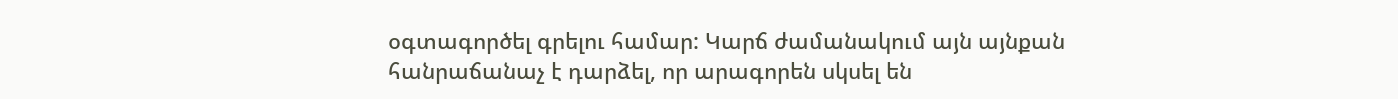օգտագործել գրելու համար: Կարճ ժամանակում այն այնքան հանրաճանաչ է դարձել, որ արագորեն սկսել են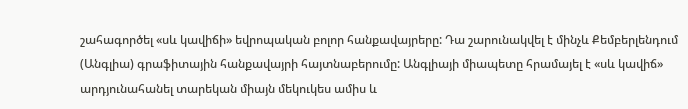շահագործել «սև կավիճի» եվրոպական բոլոր հանքավայրերը: Դա շարունակվել է մինչև Քեմբերլենդում (Անգլիա) գրաֆիտային հանքավայրի հայտնաբերումը: Անգլիայի միապետը հրամայել է «սև կավիճ» արդյունահանել տարեկան միայն մեկուկես ամիս և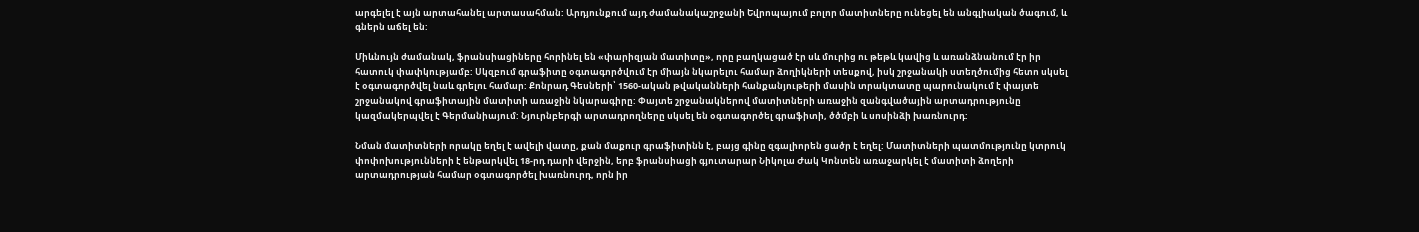արգելել է այն արտահանել արտասահման: Արդյունքում այդ ժամանակաշրջանի Եվրոպայում բոլոր մատիտները ունեցել են անգլիական ծագում, և գներն աճել են:

Միևնույն ժամանակ, ֆրանսիացիները հորինել են «փարիզյան մատիտը», որը բաղկացած էր սև մուրից ու թեթև կավից և առանձնանում էր իր հատուկ փափկությամբ: Սկզբում գրաֆիտը օգտագործվում էր միայն նկարելու համար ձողիկների տեսքով, իսկ շրջանակի ստեղծումից հետո սկսել է օգտագործվել նաև գրելու համար: Քոնրադ Գեսների՝ 1560-ական թվականների հանքանյութերի մասին տրակտատը պարունակում է փայտե շրջանակով գրաֆիտային մատիտի առաջին նկարագիրը: Փայտե շրջանակներով մատիտների առաջին զանգվածային արտադրությունը կազմակերպվել է Գերմանիայում: Նյուրնբերգի արտադրողները սկսել են օգտագործել գրաֆիտի, ծծմբի և սոսինձի խառնուրդ:

Նման մատիտների որակը եղել է ավելի վատը, քան մաքուր գրաֆիտինն է, բայց գինը զգալիորեն ցածր է եղել: Մատիտների պատմությունը կտրուկ փոփոխությունների է ենթարկվել 18-րդ դարի վերջին, երբ ֆրանսիացի գյուտարար Նիկոլա Ժակ Կոնտեն առաջարկել է մատիտի ձողերի արտադրության համար օգտագործել խառնուրդ, որն իր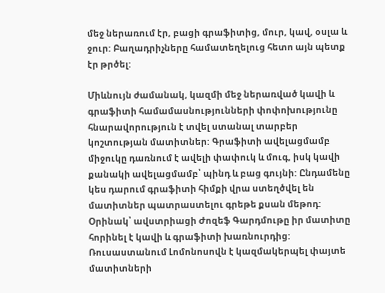մեջ ներառում էր, բացի գրաֆիտից, մուր, կավ, օսլա և ջուր: Բաղադրիչները համատեղելուց հետո այն պետք էր թրծել:

Միևնույն ժամանակ, կազմի մեջ ներառված կավի և գրաֆիտի համամասնությունների փոփոխությունը հնարավորություն է տվել ստանալ տարբեր կոշտության մատիտներ: Գրաֆիտի ավելացմամբ միջուկը դառնում է ավելի փափուկ և մուգ, իսկ կավի քանակի ավելացմամբ՝ պինդ և բաց գույնի: Ընդամենը կես դարում գրաֆիտի հիմքի վրա ստեղծվել են մատիտներ պատրաստելու գրեթե քսան մեթոդ: Օրինակ՝ ավստրիացի Ժոզեֆ Գարդմութը իր մատիտը հորինել է կավի և գրաֆիտի խառնուրդից: Ռուսաստանում Լոմոնոսովն է կազմակերպել փայտե մատիտների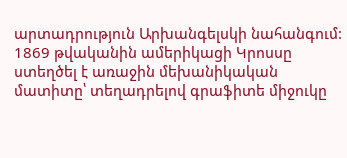արտադրություն Արխանգելսկի նահանգում: 1869 թվականին ամերիկացի Կրոսսը ստեղծել է առաջին մեխանիկական մատիտը՝ տեղադրելով գրաֆիտե միջուկը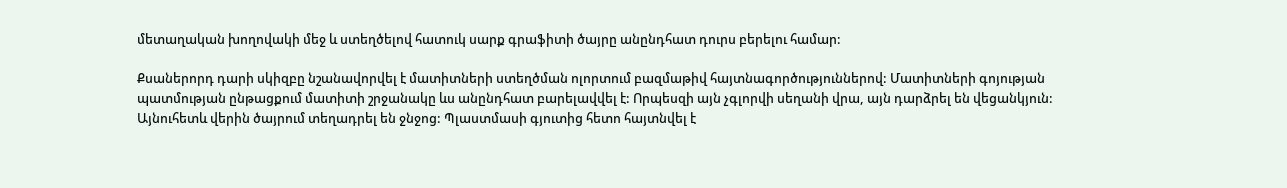մետաղական խողովակի մեջ և ստեղծելով հատուկ սարք գրաֆիտի ծայրը անընդհատ դուրս բերելու համար:

Քսաներորդ դարի սկիզբը նշանավորվել է մատիտների ստեղծման ոլորտում բազմաթիվ հայտնագործություններով: Մատիտների գոյության պատմության ընթացքում մատիտի շրջանակը ևս անընդհատ բարելավվել է: Որպեսզի այն չգլորվի սեղանի վրա, այն դարձրել են վեցանկյուն: Այնուհետև վերին ծայրում տեղադրել են ջնջոց: Պլաստմասի գյուտից հետո հայտնվել է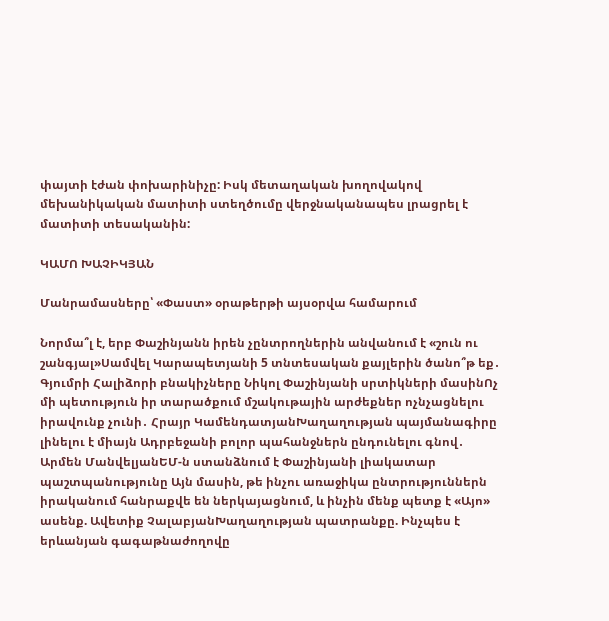փայտի էժան փոխարինիչը: Իսկ մետաղական խողովակով մեխանիկական մատիտի ստեղծումը վերջնականապես լրացրել է մատիտի տեսականին:

ԿԱՄՈ ԽԱՉԻԿՅԱՆ

Մանրամասները՝ «Փաստ» օրաթերթի այսօրվա համարում

Նորմա՞լ է, երբ Փաշինյանն իրեն չընտրողներին անվանում է «շուն ու շանգյալ»Սամվել Կարապետյանի 5 տնտեսական քայլերին ծանո՞թ եք․ Գյումրի Հալիձորի բնակիչները Նիկոլ Փաշինյանի սրտիկների մասինՈչ մի պետություն իր տարածքում մշակութային արժեքներ ոչնչացնելու իրավունք չունի․ Հրայր ԿամենդատյանԽաղաղության պայմանագիրը լինելու է միայն Ադրբեջանի բոլոր պահանջներն ընդունելու գնով․ Արմեն ՄանվելյանԵՄ-ն ստանձնում է Փաշինյանի լիակատար պաշտպանությունը Այն մասին, թե ինչու առաջիկա ընտրություններն իրականում հանրաքվե են ներկայացնում, և ինչին մենք պետք է «Այո» ասենք. Ավետիք ՉալաբյանԽաղաղության պատրանքը. Ինչպես է երևանյան գագաթնաժողովը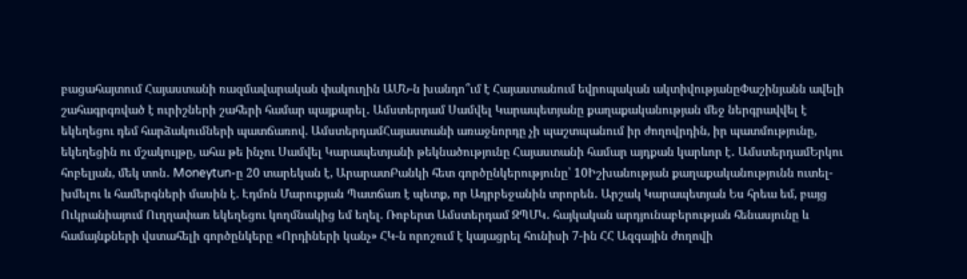բացահայտում Հայաստանի ռազմավարական փակուղին ԱՄՆ-ն խանդո՞ւմ է Հայաստանում եվրոպական ակտիվությանըՓաշինյանն ավելի շահագրգռված է ուրիշների շահերի համար պայքարել․ Ամստերդամ Սամվել Կարապետյանը քաղաքականության մեջ ներգրավվել է եկեղեցու դեմ հարձակումների պատճառով. ԱմստերդամՀայաստանի առաջնորդը չի պաշտպանում իր ժողովրդին, իր պատմությունը, եկեղեցին ու մշակույթը, ահա թե ինչու Սամվել Կարապետյանի թեկնածությունը Հայաստանի համար այդքան կարևոր է․ ԱմստերդամԵրկու հոբելյան, մեկ տոն․ Moneytun-ը 20 տարեկան է, ԱրարատԲանկի հետ գործընկերությունը՝ 10Իշխանության քաղաքականությունն ուտել-խմելու և համերգների մասին է. Էդմոն Մարուքյան Պատճառ է պետք, որ Ադրբեջանին տրորեն․ Արշակ Կարապետյան Ես հրեա եմ, բայց Ուկրանիայում Ուղղափառ եկեղեցու կողմնակից եմ եղել. Ռոբերտ Ամստերդամ ԶՊՄԿ․ հայկական արդյունաբերության հենասյունը և համայնքների վստահելի գործընկերը «Որդիների կանչ» ՀԿ-ն որոշում է կայացրել հունիսի 7-ին ՀՀ Ազգային ժողովի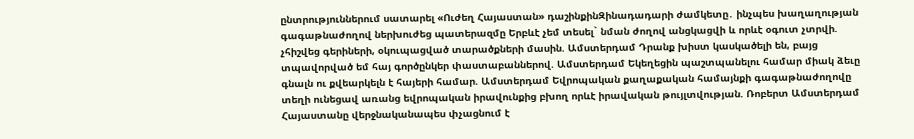ընտրություններում սատարել «Ուժեղ Հայաստան» դաշինքինԶինադադարի ժամկետը․ ինչպես խաղաղության գագաթնաժողով ներխուժեց պատերազմը Երբևէ չեմ տեսել` նման ժողով անցկացվի և որևէ օգուտ չտրվի. չհիշվեց գերիների, օկուպացված տարածքների մասին. Ամստերդամ Դրանք խիստ կասկածելի են, բայց տպավորված եմ հայ գործընկեր փաստաբաններով. Ամստերդամ Եկեղեցին պաշտպանելու համար միակ ձեւը գնալն ու քվեարկելն է հայերի համար. Ամստերդամ Եվրոպական քաղաքական համայնքի գագաթնաժողովը տեղի ունեցավ առանց եվրոպական իրավունքից բխող որևէ իրավական թույլտվության. Ռոբերտ Ամստերդամ Հայաստանը վերջնականապես փչացնում է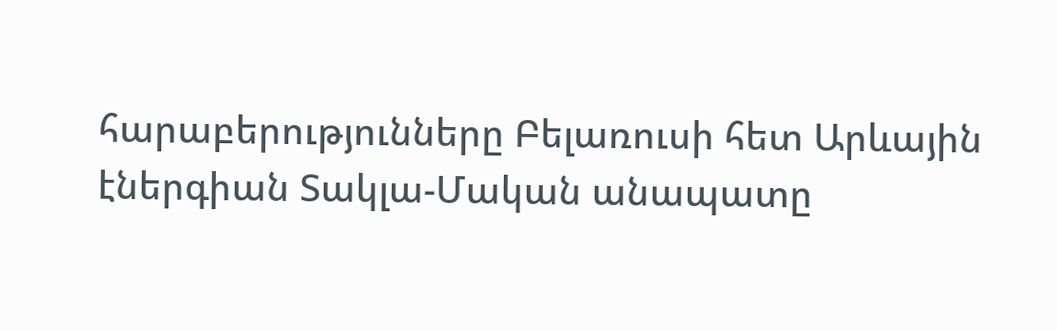հարաբերությունները Բելառուսի հետ Արևային էներգիան Տակլա-Մական անապատը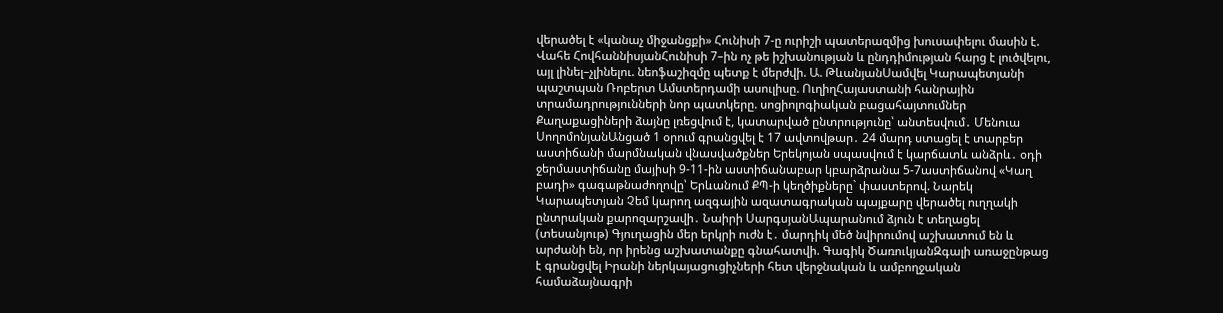վերածել է «կանաչ միջանցքի» Հունիսի 7-ը ուրիշի պատերազմից խուսափելու մասին է. Վահե ՀովհաննիսյանՀունիսի 7–ին ոչ թե իշխանության և ընդդիմության հարց է լուծվելու, այլ լինել–չլինելու. նեոֆաշիզմը պետք է մերժվի. Ա. ԹևանյանՍամվել Կարապետյանի պաշտպան Ռոբերտ Ամստերդամի ասուլիսը. ՈւղիղՀայաստանի հանրային տրամադրությունների նոր պատկերը. սոցիոլոգիական բացահայտումներ Քաղաքացիների ձայնը լռեցվում է, կատարված ընտրությունը՝ անտեսվում․ Մենուա ՍողոմոնյանԱնցած 1 օրում գրանցվել է 17 ավտովթար․ 24 մարդ ստացել է տարբեր աստիճանի մարմնական վնասվածքներ Երեկոյան սպասվում է կարճատև անձրև․ օդի ջերմաստիճանը մայիսի 9-11-ին աստիճանաբար կբարձրանա 5-7աստիճանով «Կաղ բադի» գագաթնաժողովը՝ Երևանում ՔՊ-ի կեղծիքները` փաստերով. Նարեկ Կարապետյան Չեմ կարող ազգային ազատագրական պայքարը վերածել ուղղակի ընտրական քարոզարշավի․ Նաիրի ՍարգսյանԱպարանում ձյուն է տեղացել (տեսանյութ) Գյուղացին մեր երկրի ուժն է․ մարդիկ մեծ նվիրումով աշխատում են և արժանի են, որ իրենց աշխատանքը գնահատվի. Գագիկ ԾառուկյանԶգալի առաջընթաց է գրանցվել Իրանի ներկայացուցիչների հետ վերջնական և ամբողջական համաձայնագրի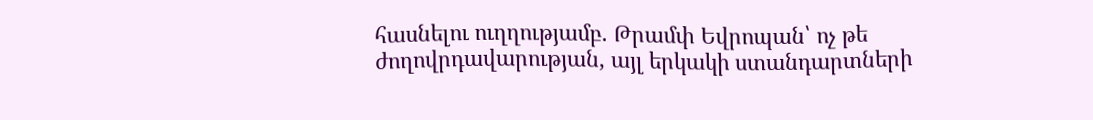հասնելու ուղղությամբ. Թրամփ Եվրոպան՝ ոչ թե ժողովրդավարության, այլ երկակի ստանդարտների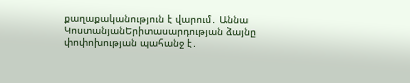քաղաքականություն է վարում․ Աննա ԿոստանյանԵրիտասարդության ձայնը փոփոխության պահանջ է․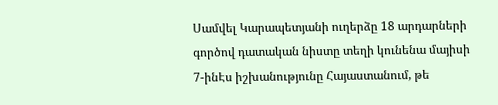Սամվել Կարապետյանի ուղերձը 18 արդարների գործով դատական նիստը տեղի կունենա մայիսի 7-ինԷս իշխանությունը Հայաստանում, թե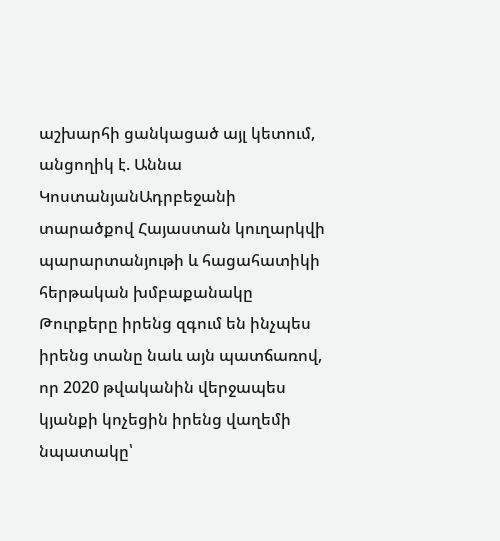աշխարհի ցանկացած այլ կետում, անցողիկ է. Աննա ԿոստանյանԱդրբեջանի տարածքով Հայաստան կուղարկվի պարարտանյութի և հացահատիկի հերթական խմբաքանակը Թուրքերը իրենց զգում են ինչպես իրենց տանը նաև այն պատճառով, որ 2020 թվականին վերջապես կյանքի կոչեցին իրենց վաղեմի նպատակը՝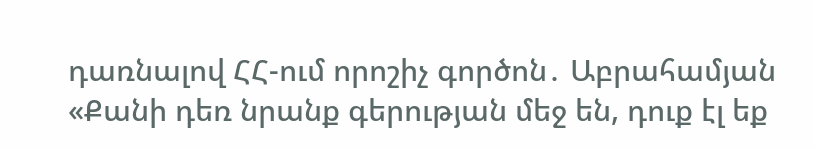դառնալով ՀՀ-ում որոշիչ գործոն․ Աբրահամյան «Քանի դեռ նրանք գերության մեջ են, դուք էլ եք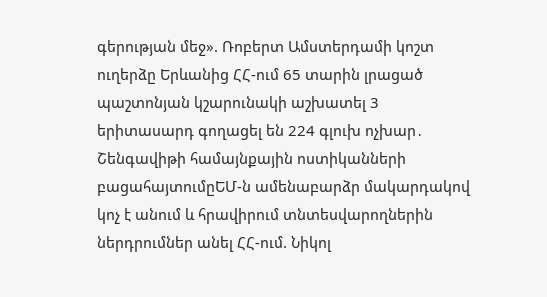գերության մեջ». Ռոբերտ Ամստերդամի կոշտ ուղերձը Երևանից ՀՀ-ում 65 տարին լրացած պաշտոնյան կշարունակի աշխատել 3 երիտասարդ գողացել են 224 գլուխ ոչխար․ Շենգավիթի համայնքային ոստիկանների բացահայտումըԵՄ-ն ամենաբարձր մակարդակով կոչ է անում և հրավիրում տնտեսվարողներին ներդրումներ անել ՀՀ-ում. Նիկոլ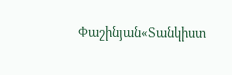Փաշինյան«Տանկիստ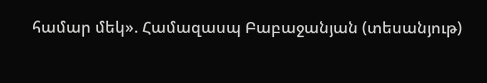համար մեկ». Համազասպ Բաբաջանյան (տեսանյութ)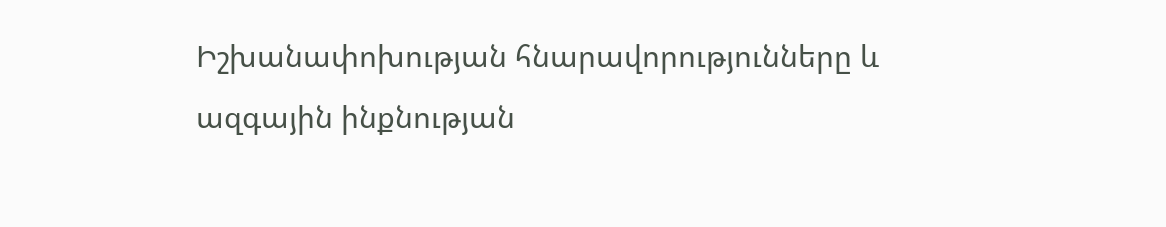Իշխանափոխության հնարավորությունները և ազգային ինքնության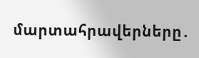մարտահրավերները․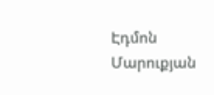Էդմոն Մարուքյան